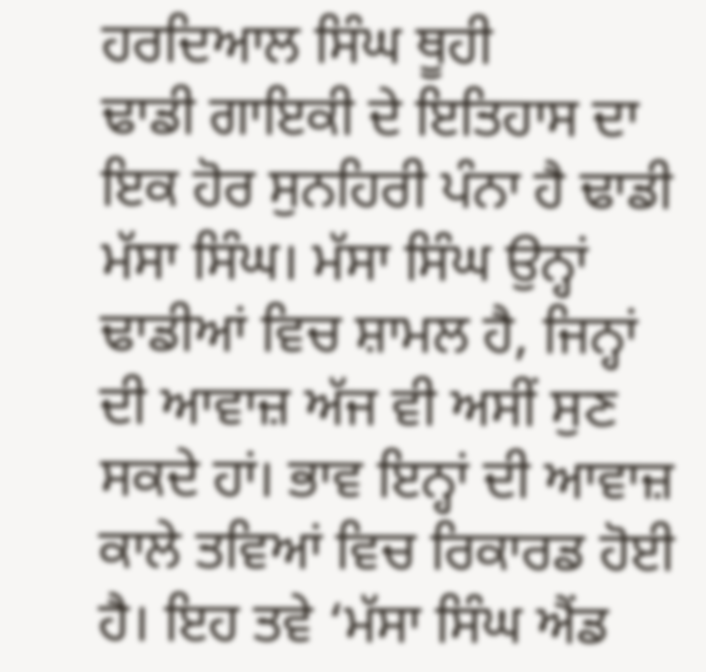ਹਰਦਿਆਲ ਸਿੰਘ ਥੂਹੀ
ਢਾਡੀ ਗਾਇਕੀ ਦੇ ਇਤਿਹਾਸ ਦਾ ਇਕ ਹੋਰ ਸੁਨਹਿਰੀ ਪੰਨਾ ਹੈ ਢਾਡੀ ਮੱਸਾ ਸਿੰਘ। ਮੱਸਾ ਸਿੰਘ ਉਨ੍ਹਾਂ ਢਾਡੀਆਂ ਵਿਚ ਸ਼ਾਮਲ ਹੈ, ਜਿਨ੍ਹਾਂ ਦੀ ਆਵਾਜ਼ ਅੱਜ ਵੀ ਅਸੀਂ ਸੁਣ ਸਕਦੇ ਹਾਂ। ਭਾਵ ਇਨ੍ਹਾਂ ਦੀ ਆਵਾਜ਼ ਕਾਲੇ ਤਵਿਆਂ ਵਿਚ ਰਿਕਾਰਡ ਹੋਈ ਹੈ। ਇਹ ਤਵੇ ‘ਮੱਸਾ ਸਿੰਘ ਐਂਡ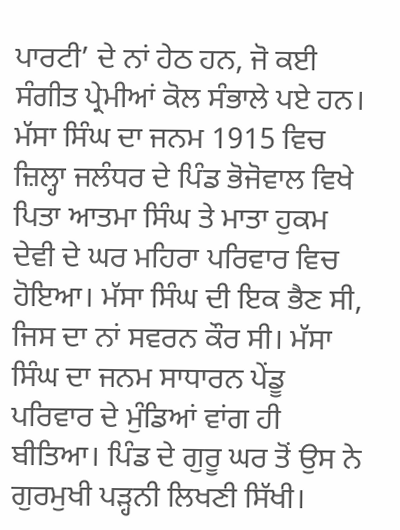ਪਾਰਟੀ’ ਦੇ ਨਾਂ ਹੇਠ ਹਨ, ਜੋ ਕਈ ਸੰਗੀਤ ਪ੍ਰੇਮੀਆਂ ਕੋਲ ਸੰਭਾਲੇ ਪਏ ਹਨ।
ਮੱਸਾ ਸਿੰਘ ਦਾ ਜਨਮ 1915 ਵਿਚ ਜ਼ਿਲ੍ਹਾ ਜਲੰਧਰ ਦੇ ਪਿੰਡ ਭੋਜੋਵਾਲ ਵਿਖੇ ਪਿਤਾ ਆਤਮਾ ਸਿੰਘ ਤੇ ਮਾਤਾ ਹੁਕਮ ਦੇਵੀ ਦੇ ਘਰ ਮਹਿਰਾ ਪਰਿਵਾਰ ਵਿਚ ਹੋਇਆ। ਮੱਸਾ ਸਿੰਘ ਦੀ ਇਕ ਭੈਣ ਸੀ, ਜਿਸ ਦਾ ਨਾਂ ਸਵਰਨ ਕੌਰ ਸੀ। ਮੱਸਾ ਸਿੰਘ ਦਾ ਜਨਮ ਸਾਧਾਰਨ ਪੇਂਡੂ ਪਰਿਵਾਰ ਦੇ ਮੁੰਡਿਆਂ ਵਾਂਗ ਹੀ ਬੀਤਿਆ। ਪਿੰਡ ਦੇ ਗੁਰੂ ਘਰ ਤੋਂ ਉਸ ਨੇ ਗੁਰਮੁਖੀ ਪੜ੍ਹਨੀ ਲਿਖਣੀ ਸਿੱਖੀ।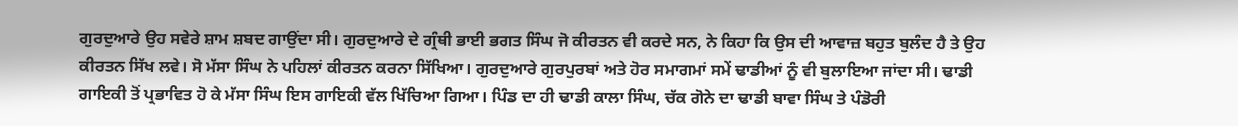ਗੁਰਦੁਆਰੇ ਉਹ ਸਵੇਰੇ ਸ਼ਾਮ ਸ਼ਬਦ ਗਾਉਂਦਾ ਸੀ। ਗੁਰਦੁਆਰੇ ਦੇ ਗ੍ਰੰਥੀ ਭਾਈ ਭਗਤ ਸਿੰਘ ਜੋ ਕੀਰਤਨ ਵੀ ਕਰਦੇ ਸਨ, ਨੇ ਕਿਹਾ ਕਿ ਉਸ ਦੀ ਆਵਾਜ਼ ਬਹੁਤ ਬੁਲੰਦ ਹੈ ਤੇ ਉਹ ਕੀਰਤਨ ਸਿੱਖ ਲਵੇ। ਸੋ ਮੱਸਾ ਸਿੰਘ ਨੇ ਪਹਿਲਾਂ ਕੀਰਤਨ ਕਰਨਾ ਸਿੱਖਿਆ। ਗੁਰਦੁਆਰੇ ਗੁਰਪੁਰਬਾਂ ਅਤੇ ਹੋਰ ਸਮਾਗਮਾਂ ਸਮੇਂ ਢਾਡੀਆਂ ਨੂੰ ਵੀ ਬੁਲਾਇਆ ਜਾਂਦਾ ਸੀ। ਢਾਡੀ ਗਾਇਕੀ ਤੋਂ ਪ੍ਰਭਾਵਿਤ ਹੋ ਕੇ ਮੱਸਾ ਸਿੰਘ ਇਸ ਗਾਇਕੀ ਵੱਲ ਖਿੱਚਿਆ ਗਿਆ। ਪਿੰਡ ਦਾ ਹੀ ਢਾਡੀ ਕਾਲਾ ਸਿੰਘ, ਚੱਕ ਗੋਨੇ ਦਾ ਢਾਡੀ ਬਾਵਾ ਸਿੰਘ ਤੇ ਪੰਡੋਰੀ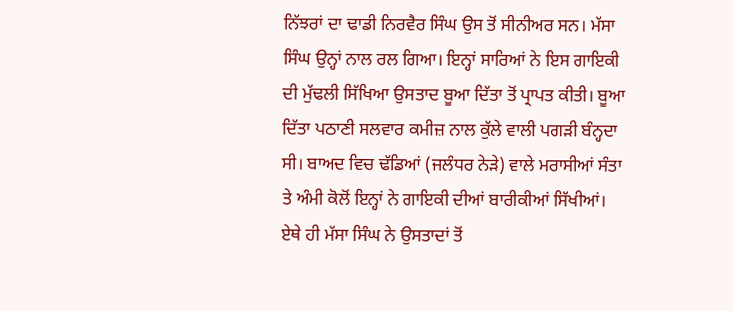ਨਿੱਝਰਾਂ ਦਾ ਢਾਡੀ ਨਿਰਵੈਰ ਸਿੰਘ ਉਸ ਤੋਂ ਸੀਨੀਅਰ ਸਨ। ਮੱਸਾ ਸਿੰਘ ਉਨ੍ਹਾਂ ਨਾਲ ਰਲ ਗਿਆ। ਇਨ੍ਹਾਂ ਸਾਰਿਆਂ ਨੇ ਇਸ ਗਾਇਕੀ ਦੀ ਮੁੱਢਲੀ ਸਿੱਖਿਆ ਉਸਤਾਦ ਬੂਆ ਦਿੱਤਾ ਤੋਂ ਪ੍ਰਾਪਤ ਕੀਤੀ। ਬੂਆ ਦਿੱਤਾ ਪਠਾਣੀ ਸਲਵਾਰ ਕਮੀਜ਼ ਨਾਲ ਕੁੱਲੇ ਵਾਲੀ ਪਗੜੀ ਬੰਨ੍ਹਦਾ ਸੀ। ਬਾਅਦ ਵਿਚ ਢੱਡਿਆਂ (ਜਲੰਧਰ ਨੇੜੇ) ਵਾਲੇ ਮਰਾਸੀਆਂ ਸੰਤਾ ਤੇ ਅੰਮੀ ਕੋਲੋਂ ਇਨ੍ਹਾਂ ਨੇ ਗਾਇਕੀ ਦੀਆਂ ਬਾਰੀਕੀਆਂ ਸਿੱਖੀਆਂ। ਏਥੇ ਹੀ ਮੱਸਾ ਸਿੰਘ ਨੇ ਉਸਤਾਦਾਂ ਤੋਂ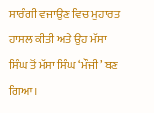ਸਾਰੰਗੀ ਵਜਾਉਣ ਵਿਚ ਮੁਹਾਰਤ ਹਾਸਲ ਕੀਤੀ ਅਤੇ ਉਹ ਮੱਸਾ ਸਿੰਘ ਤੋਂ ਮੱਸਾ ਸਿੰਘ ‘ਮੌਜੀ’ ਬਣ ਗਿਆ।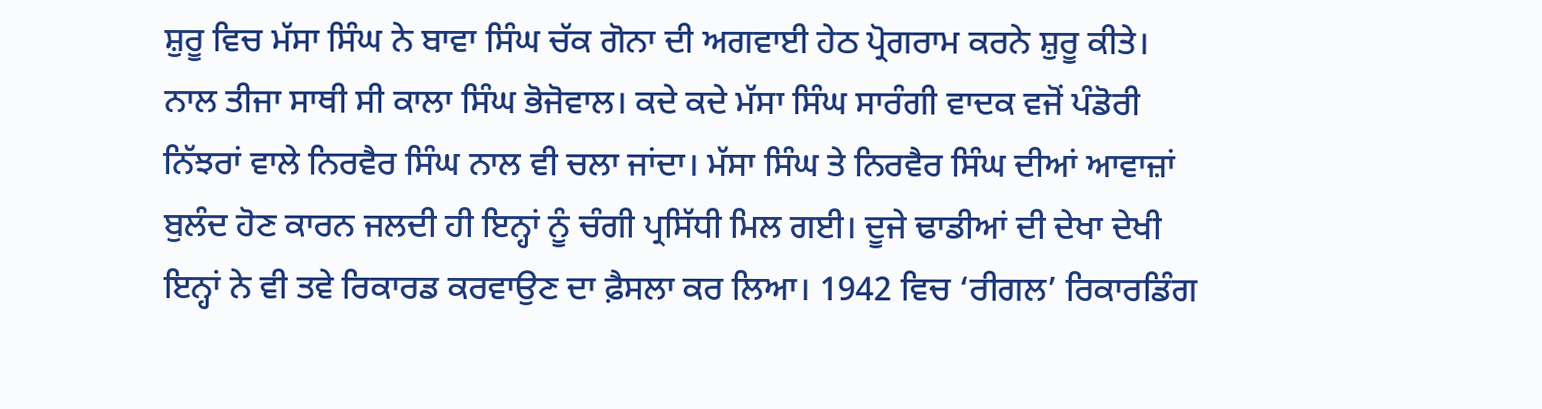ਸ਼ੁਰੂ ਵਿਚ ਮੱਸਾ ਸਿੰਘ ਨੇ ਬਾਵਾ ਸਿੰਘ ਚੱਕ ਗੋਨਾ ਦੀ ਅਗਵਾਈ ਹੇਠ ਪ੍ਰੋਗਰਾਮ ਕਰਨੇ ਸ਼ੁਰੂ ਕੀਤੇ। ਨਾਲ ਤੀਜਾ ਸਾਥੀ ਸੀ ਕਾਲਾ ਸਿੰਘ ਭੋਜੋਵਾਲ। ਕਦੇ ਕਦੇ ਮੱਸਾ ਸਿੰਘ ਸਾਰੰਗੀ ਵਾਦਕ ਵਜੋਂ ਪੰਡੋਰੀ ਨਿੱਝਰਾਂ ਵਾਲੇ ਨਿਰਵੈਰ ਸਿੰਘ ਨਾਲ ਵੀ ਚਲਾ ਜਾਂਦਾ। ਮੱਸਾ ਸਿੰਘ ਤੇ ਨਿਰਵੈਰ ਸਿੰਘ ਦੀਆਂ ਆਵਾਜ਼ਾਂ ਬੁਲੰਦ ਹੋਣ ਕਾਰਨ ਜਲਦੀ ਹੀ ਇਨ੍ਹਾਂ ਨੂੰ ਚੰਗੀ ਪ੍ਰਸਿੱਧੀ ਮਿਲ ਗਈ। ਦੂਜੇ ਢਾਡੀਆਂ ਦੀ ਦੇਖਾ ਦੇਖੀ ਇਨ੍ਹਾਂ ਨੇ ਵੀ ਤਵੇ ਰਿਕਾਰਡ ਕਰਵਾਉਣ ਦਾ ਫ਼ੈਸਲਾ ਕਰ ਲਿਆ। 1942 ਵਿਚ ‘ਰੀਗਲ’ ਰਿਕਾਰਡਿੰਗ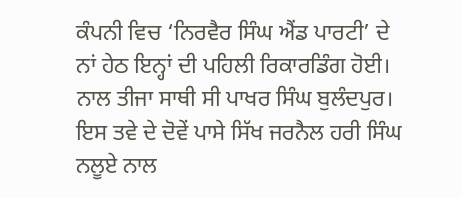ਕੰਪਨੀ ਵਿਚ ‘ਨਿਰਵੈਰ ਸਿੰਘ ਐਂਡ ਪਾਰਟੀ’ ਦੇ ਨਾਂ ਹੇਠ ਇਨ੍ਹਾਂ ਦੀ ਪਹਿਲੀ ਰਿਕਾਰਡਿੰਗ ਹੋਈ। ਨਾਲ ਤੀਜਾ ਸਾਥੀ ਸੀ ਪਾਖਰ ਸਿੰਘ ਬੁਲੰਦਪੁਰ। ਇਸ ਤਵੇ ਦੇ ਦੋਵੇਂ ਪਾਸੇ ਸਿੱਖ ਜਰਨੈਲ ਹਰੀ ਸਿੰਘ ਨਲੂਏ ਨਾਲ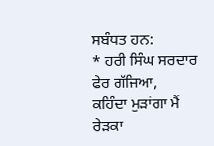ਸਬੰਧਤ ਹਨ:
* ਹਰੀ ਸਿੰਘ ਸਰਦਾਰ ਫੇਰ ਗੱਜਿਆ,
ਕਹਿੰਦਾ ਮੁੜਾਂਗਾ ਮੈਂ ਰੇੜਕਾ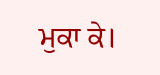ਮੁਕਾ ਕੇ।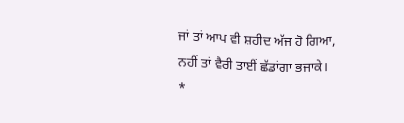ਜਾਂ ਤਾਂ ਆਪ ਵੀ ਸ਼ਹੀਦ ਅੱਜ ਹੋ ਗਿਆ,
ਨਹੀਂ ਤਾਂ ਵੈਰੀ ਤਾਈਂ ਛੱਡਾਂਗਾ ਭਜਾਕੇ।
*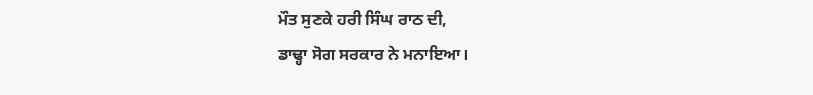ਮੌਤ ਸੁਣਕੇ ਹਰੀ ਸਿੰਘ ਰਾਠ ਦੀ,
ਡਾਢ੍ਹਾ ਸੋਗ ਸਰਕਾਰ ਨੇ ਮਨਾਇਆ।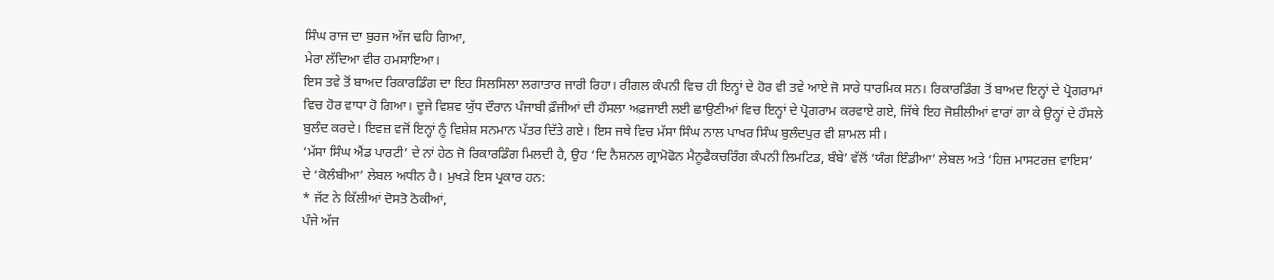ਸਿੰਘ ਰਾਜ ਦਾ ਬੁਰਜ ਅੱਜ ਢਹਿ ਗਿਆ,
ਮੇਰਾ ਲੱਦਿਆ ਵੀਰ ਹਮਸਾਇਆ।
ਇਸ ਤਵੇ ਤੋਂ ਬਾਅਦ ਰਿਕਾਰਡਿੰਗ ਦਾ ਇਹ ਸਿਲਸਿਲਾ ਲਗਾਤਾਰ ਜਾਰੀ ਰਿਹਾ। ਰੀਗਲ ਕੰਪਨੀ ਵਿਚ ਹੀ ਇਨ੍ਹਾਂ ਦੇ ਹੋਰ ਵੀ ਤਵੇ ਆਏ ਜੋ ਸਾਰੇ ਧਾਰਮਿਕ ਸਨ। ਰਿਕਾਰਡਿੰਗ ਤੋਂ ਬਾਅਦ ਇਨ੍ਹਾਂ ਦੇ ਪ੍ਰੋਗਰਾਮਾਂ ਵਿਚ ਹੋਰ ਵਾਧਾ ਹੋ ਗਿਆ। ਦੂਜੇ ਵਿਸ਼ਵ ਯੁੱਧ ਦੌਰਾਨ ਪੰਜਾਬੀ ਫ਼ੌਜੀਆਂ ਦੀ ਹੌਸਲਾ ਅਫ਼ਜਾਈ ਲਈ ਛਾਉਣੀਆਂ ਵਿਚ ਇਨ੍ਹਾਂ ਦੇ ਪ੍ਰੋਗਰਾਮ ਕਰਵਾਏ ਗਏ, ਜਿੱਥੇ ਇਹ ਜੋਸ਼ੀਲੀਆਂ ਵਾਰਾਂ ਗਾ ਕੇ ਉਨ੍ਹਾਂ ਦੇ ਹੌਸਲੇ ਬੁਲੰਦ ਕਰਦੇ। ਇਵਜ਼ ਵਜੋਂ ਇਨ੍ਹਾਂ ਨੂੰ ਵਿਸ਼ੇਸ਼ ਸਨਮਾਨ ਪੱਤਰ ਦਿੱਤੇ ਗਏ। ਇਸ ਜਥੇ ਵਿਚ ਮੱਸਾ ਸਿੰਘ ਨਾਲ ਪਾਖਰ ਸਿੰਘ ਬੁਲੰਦਪੁਰ ਵੀ ਸ਼ਾਮਲ ਸੀ।
‘ਮੱਸਾ ਸਿੰਘ ਐਂਡ ਪਾਰਟੀ’ ਦੇ ਨਾਂ ਹੇਠ ਜੋ ਰਿਕਾਰਡਿੰਗ ਮਿਲਦੀ ਹੈ, ਉਹ ‘ਦਿ ਨੈਸ਼ਨਲ ਗ੍ਰਾਮੋਫੋਨ ਮੈਨੂਫੈਕਚਰਿੰਗ ਕੰਪਨੀ ਲਿਮਟਿਡ, ਬੰਬੇ’ ਵੱਲੋਂ ‘ਯੰਗ ਇੰਡੀਆ’ ਲੇਬਲ ਅਤੇ ‘ਹਿਜ਼ ਮਾਸਟਰਜ਼ ਵਾਇਸ’ ਦੇ ‘ਕੋਲੰਬੀਆ’ ਲੇਬਲ ਅਧੀਨ ਹੈ। ਮੁਖੜੇ ਇਸ ਪ੍ਰਕਾਰ ਹਨ:
* ਜੱਟ ਨੇ ਕਿੱਲੀਆਂ ਦੋਸਤੋ ਠੋਕੀਆਂ,
ਪੰਜੇ ਅੱਜ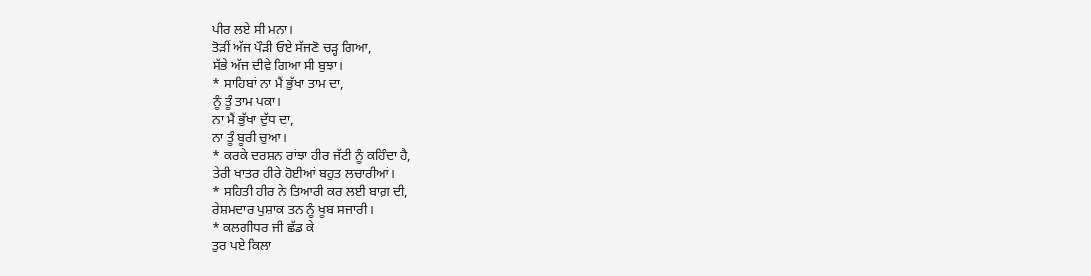ਪੀਰ ਲਏ ਸੀ ਮਨਾ।
ਤੋੜੀਂ ਅੱਜ ਪੌੜੀ ਓਏ ਸੱਜਣੋ ਚੜ੍ਹ ਗਿਆ,
ਸੱਭੇ ਅੱਜ ਦੀਵੇ ਗਿਆ ਸੀ ਬੁਝਾ।
* ਸਾਹਿਬਾਂ ਨਾ ਮੈਂ ਭੁੱਖਾ ਤਾਮ ਦਾ,
ਨੂੰ ਤੂੰ ਤਾਮ ਪਕਾ।
ਨਾ ਮੈਂ ਭੁੱਖਾ ਦੁੱਧ ਦਾ,
ਨਾ ਤੂੰ ਬੂਰੀ ਚੁਆ।
* ਕਰਕੇ ਦਰਸ਼ਨ ਰਾਂਝਾ ਹੀਰ ਜੱਟੀ ਨੂੰ ਕਹਿੰਦਾ ਹੈ,
ਤੇਰੀ ਖਾਤਰ ਹੀਰੇ ਹੋਈਆਂ ਬਹੁਤ ਲਚਾਰੀਆਂ।
* ਸਹਿਤੀ ਹੀਰ ਨੇ ਤਿਆਰੀ ਕਰ ਲਈ ਬਾਗ਼ ਦੀ,
ਰੇਸ਼ਮਦਾਰ ਪੁਸ਼ਾਕ ਤਨ ਨੂੰ ਖੂਬ ਸਜਾਰੀ।
* ਕਲਗੀਧਰ ਜੀ ਛੱਡ ਕੇ
ਤੁਰ ਪਏ ਕਿਲਾ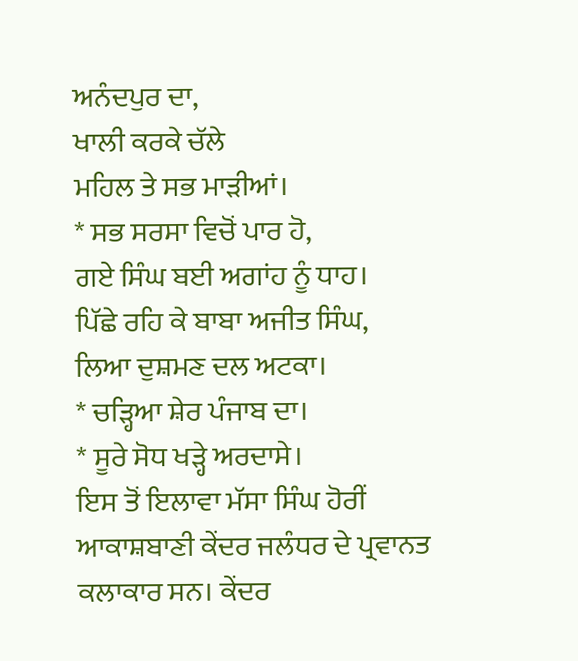ਅਨੰਦਪੁਰ ਦਾ,
ਖਾਲੀ ਕਰਕੇ ਚੱਲੇ
ਮਹਿਲ ਤੇ ਸਭ ਮਾੜੀਆਂ।
* ਸਭ ਸਰਸਾ ਵਿਚੋਂ ਪਾਰ ਹੋ,
ਗਏ ਸਿੰਘ ਬਈ ਅਗਾਂਹ ਨੂੰ ਧਾਹ।
ਪਿੱਛੇ ਰਹਿ ਕੇ ਬਾਬਾ ਅਜੀਤ ਸਿੰਘ,
ਲਿਆ ਦੁਸ਼ਮਣ ਦਲ ਅਟਕਾ।
* ਚੜ੍ਹਿਆ ਸ਼ੇਰ ਪੰਜਾਬ ਦਾ।
* ਸੂਰੇ ਸੋਧ ਖੜ੍ਹੇ ਅਰਦਾਸੇ।
ਇਸ ਤੋਂ ਇਲਾਵਾ ਮੱਸਾ ਸਿੰਘ ਹੋਰੀਂ ਆਕਾਸ਼ਬਾਣੀ ਕੇਂਦਰ ਜਲੰਧਰ ਦੇ ਪ੍ਰਵਾਨਤ ਕਲਾਕਾਰ ਸਨ। ਕੇਂਦਰ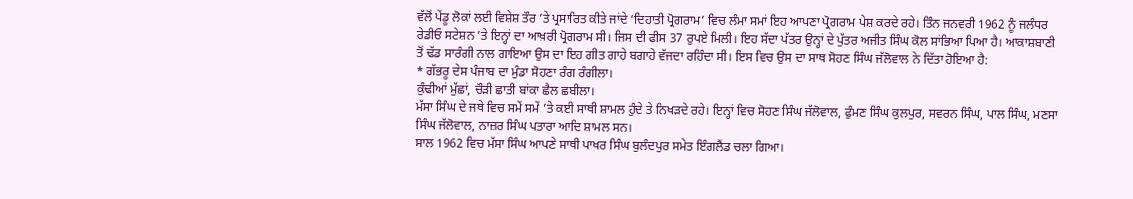ਵੱਲੋਂ ਪੇਂਡੂ ਲੋਕਾਂ ਲਈ ਵਿਸ਼ੇਸ਼ ਤੌਰ ’ਤੇ ਪ੍ਰਸਾਰਿਤ ਕੀਤੇ ਜਾਂਦੇ ‘ਦਿਹਾਤੀ ਪ੍ਰੋਗਰਾਮ’ ਵਿਚ ਲੰਮਾ ਸਮਾਂ ਇਹ ਆਪਣਾ ਪ੍ਰੋਗਰਾਮ ਪੇਸ਼ ਕਰਦੇ ਰਹੇ। ਤਿੰਨ ਜਨਵਰੀ 1962 ਨੂੰ ਜਲੰਧਰ ਰੇਡੀਓ ਸਟੇਸ਼ਨ ’ਤੇ ਇਨ੍ਹਾਂ ਦਾ ਆਖ਼ਰੀ ਪ੍ਰੋਗਰਾਮ ਸੀ। ਜਿਸ ਦੀ ਫੀਸ 37 ਰੁਪਏ ਮਿਲੀ। ਇਹ ਸੱਦਾ ਪੱਤਰ ਉਨ੍ਹਾਂ ਦੇ ਪੁੱਤਰ ਅਜੀਤ ਸਿੰਘ ਕੋਲ ਸਾਂਭਿਆ ਪਿਆ ਹੈ। ਆਕਾਸ਼ਬਾਣੀ ਤੋਂ ਢੱਡ ਸਾਰੰਗੀ ਨਾਲ ਗਾਇਆ ਉਸ ਦਾ ਇਹ ਗੀਤ ਗਾਹੇ ਬਗਾਹੇ ਵੱਜਦਾ ਰਹਿੰਦਾ ਸੀ। ਇਸ ਵਿਚ ਉਸ ਦਾ ਸਾਥ ਸੋਹਣ ਸਿੰਘ ਜੱਲੋਵਾਲ ਨੇ ਦਿੱਤਾ ਹੋਇਆ ਹੈ:
* ਗੱਭਰੂ ਦੇਸ ਪੰਜਾਬ ਦਾ ਮੁੰਡਾ ਸੋਹਣਾ ਰੰਗ ਰੰਗੀਲਾ।
ਕੁੰਢੀਆਂ ਮੁੱਛਾਂ, ਚੌੜੀ ਛਾਤੀ ਬਾਂਕਾ ਛੈਲ ਛਬੀਲਾ।
ਮੱਸਾ ਸਿੰਘ ਦੇ ਜਥੇ ਵਿਚ ਸਮੇਂ ਸਮੇਂ ’ਤੇ ਕਈ ਸਾਥੀ ਸ਼ਾਮਲ ਹੁੰਦੇ ਤੇ ਨਿਖੜਦੇ ਰਹੇ। ਇਨ੍ਹਾਂ ਵਿਚ ਸੋਹਣ ਸਿੰਘ ਜੱਲੋਵਾਲ, ਫੁੰਮਣ ਸਿੰਘ ਕੁਲਪੁਰ, ਸਵਰਨ ਸਿੰਘ, ਪਾਲ ਸਿੰਘ, ਮਣਸਾ ਸਿੰਘ ਜੱਲੋਵਾਲ, ਨਾਜ਼ਰ ਸਿੰਘ ਪਤਾਰਾ ਆਦਿ ਸ਼ਾਮਲ ਸਨ।
ਸਾਲ 1962 ਵਿਚ ਮੱਸਾ ਸਿੰਘ ਆਪਣੇ ਸਾਥੀ ਪਾਖਰ ਸਿੰਘ ਬੁਲੰਦਪੁਰ ਸਮੇਤ ਇੰਗਲੈਂਡ ਚਲਾ ਗਿਆ।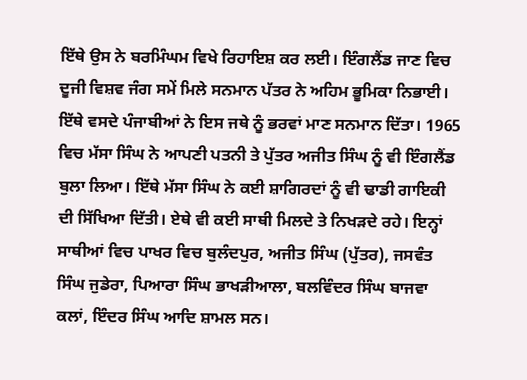ਇੱਥੇ ਉਸ ਨੇ ਬਰਮਿੰਘਮ ਵਿਖੇ ਰਿਹਾਇਸ਼ ਕਰ ਲਈ। ਇੰਗਲੈਂਡ ਜਾਣ ਵਿਚ ਦੂਜੀ ਵਿਸ਼ਵ ਜੰਗ ਸਮੇਂ ਮਿਲੇ ਸਨਮਾਨ ਪੱਤਰ ਨੇ ਅਹਿਮ ਭੂਮਿਕਾ ਨਿਭਾਈ। ਇੱਥੇ ਵਸਦੇ ਪੰਜਾਬੀਆਂ ਨੇ ਇਸ ਜਥੇ ਨੂੰ ਭਰਵਾਂ ਮਾਣ ਸਨਮਾਨ ਦਿੱਤਾ। 1965 ਵਿਚ ਮੱਸਾ ਸਿੰਘ ਨੇ ਆਪਣੀ ਪਤਨੀ ਤੇ ਪੁੱਤਰ ਅਜੀਤ ਸਿੰਘ ਨੂੰ ਵੀ ਇੰਗਲੈਂਡ ਬੁਲਾ ਲਿਆ। ਇੱਥੇ ਮੱਸਾ ਸਿੰਘ ਨੇ ਕਈ ਸ਼ਾਗਿਰਦਾਂ ਨੂੰ ਵੀ ਢਾਡੀ ਗਾਇਕੀ ਦੀ ਸਿੱਖਿਆ ਦਿੱਤੀ। ਏਥੇ ਵੀ ਕਈ ਸਾਥੀ ਮਿਲਦੇ ਤੇ ਨਿਖੜਦੇ ਰਹੇ। ਇਨ੍ਹਾਂ ਸਾਥੀਆਂ ਵਿਚ ਪਾਖਰ ਵਿਚ ਬੁਲੰਦਪੁਰ, ਅਜੀਤ ਸਿੰਘ (ਪੁੱਤਰ), ਜਸਵੰਤ ਸਿੰਘ ਜੁਡੇਰਾ, ਪਿਆਰਾ ਸਿੰਘ ਭਾਖੜੀਆਲਾ, ਬਲਵਿੰਦਰ ਸਿੰਘ ਬਾਜਵਾ ਕਲਾਂ, ਇੰਦਰ ਸਿੰਘ ਆਦਿ ਸ਼ਾਮਲ ਸਨ।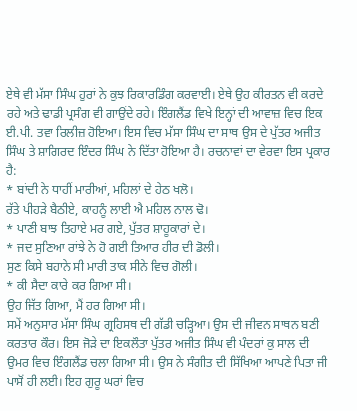ਏਥੇ ਵੀ ਮੱਸਾ ਸਿੰਘ ਹੁਰਾਂ ਨੇ ਕੁਝ ਰਿਕਾਰਡਿੰਗ ਕਰਵਾਈ। ਏਥੇ ਉਹ ਕੀਰਤਨ ਵੀ ਕਰਦੇ ਰਹੇ ਅਤੇ ਢਾਡੀ ਪ੍ਰਸੰਗ ਵੀ ਗਾਉਂਦੇ ਰਹੇ। ਇੰਗਲੈਂਡ ਵਿਖੇ ਇਨ੍ਹਾਂ ਦੀ ਆਵਾਜ਼ ਵਿਚ ਇਕ ਈ.ਪੀ. ਤਵਾ ਰਿਲੀਜ਼ ਹੋਇਆ। ਇਸ ਵਿਚ ਮੱਸਾ ਸਿੰਘ ਦਾ ਸਾਥ ਉਸ ਦੇ ਪੁੱਤਰ ਅਜੀਤ ਸਿੰਘ ਤੇ ਸ਼ਾਗਿਰਦ ਇੰਦਰ ਸਿੰਘ ਨੇ ਦਿੱਤਾ ਹੋਇਆ ਹੈ। ਰਚਨਾਵਾਂ ਦਾ ਵੇਰਵਾ ਇਸ ਪ੍ਰਕਾਰ ਹੈ:
* ਬਾਂਦੀ ਨੇ ਧਾਹੀਂ ਮਾਰੀਆਂ, ਮਹਿਲਾਂ ਦੇ ਹੇਠ ਖਲੋ।
ਰੱਤੇ ਪੀਹੜੇ ਬੈਠੀਏ, ਕਾਹਨੂੰ ਲਾਈ ਐ ਮਹਿਲ ਨਾਲ ਢੋ।
* ਪਾਣੀ ਬਾਝ ਤਿਹਾਏ ਮਰ ਗਏ, ਪੁੱਤਰ ਸ਼ਾਹੂਕਾਰਾਂ ਦੇ।
* ਜਦ ਸੁਣਿਆ ਰਾਂਝੇ ਨੇ ਹੋ ਗਈ ਤਿਆਰ ਹੀਰ ਦੀ ਡੋਲੀ।
ਸੁਣ ਕਿਸੇ ਬਹਾਨੇ ਸੀ ਮਾਰੀ ਤਾਕ ਸੀਨੇ ਵਿਚ ਗੋਲੀ।
* ਕੀ ਸੈਦਾ ਕਾਰੇ ਕਰ ਗਿਆ ਸੀ।
ਉਹ ਜਿੱਤ ਗਿਆ, ਮੈਂ ਹਰ ਗਿਆ ਸੀ।
ਸਮੇਂ ਅਨੁਸਾਰ ਮੱਸਾ ਸਿੰਘ ਗ੍ਰਹਿਸਥ ਦੀ ਗੱਡੀ ਚੜ੍ਹਿਆ। ਉਸ ਦੀ ਜੀਵਨ ਸਾਥਨ ਬਣੀ ਕਰਤਾਰ ਕੌਰ। ਇਸ ਜੋੜੇ ਦਾ ਇਕਲੌਤਾ ਪੁੱਤਰ ਅਜੀਤ ਸਿੰਘ ਵੀ ਪੰਦਰਾਂ ਕੁ ਸਾਲ ਦੀ ਉਮਰ ਵਿਚ ਇੰਗਲੈਂਡ ਚਲਾ ਗਿਆ ਸੀ। ਉਸ ਨੇ ਸੰਗੀਤ ਦੀ ਸਿੱਖਿਆ ਆਪਣੇ ਪਿਤਾ ਜੀ ਪਾਸੋਂ ਹੀ ਲਈ। ਇਹ ਗੁਰੂ ਘਰਾਂ ਵਿਚ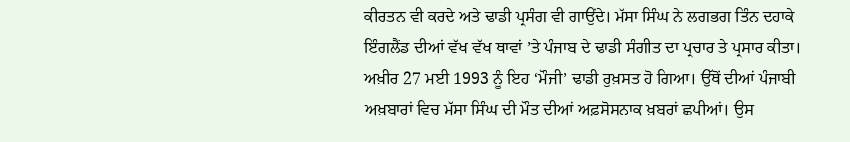ਕੀਰਤਨ ਵੀ ਕਰਦੇ ਅਤੇ ਢਾਡੀ ਪ੍ਰਸੰਗ ਵੀ ਗਾਉਂਦੇ। ਮੱਸਾ ਸਿੰਘ ਨੇ ਲਗਭਗ ਤਿੰਨ ਦਹਾਕੇ ਇੰਗਲੈਂਡ ਦੀਆਂ ਵੱਖ ਵੱਖ ਥਾਵਾਂ ’ਤੇ ਪੰਜਾਬ ਦੇ ਢਾਡੀ ਸੰਗੀਤ ਦਾ ਪ੍ਰਚਾਰ ਤੇ ਪ੍ਰਸਾਰ ਕੀਤਾ। ਅਖ਼ੀਰ 27 ਮਈ 1993 ਨੂੰ ਇਹ ‘ਮੌਜੀ’ ਢਾਡੀ ਰੁਖ਼ਸਤ ਹੋ ਗਿਆ। ਉੱਥੋਂ ਦੀਆਂ ਪੰਜਾਬੀ ਅਖ਼ਬਾਰਾਂ ਵਿਚ ਮੱਸਾ ਸਿੰਘ ਦੀ ਮੌਤ ਦੀਆਂ ਅਫ਼ਸੋਸਨਾਕ ਖ਼ਬਰਾਂ ਛਪੀਆਂ। ਉਸ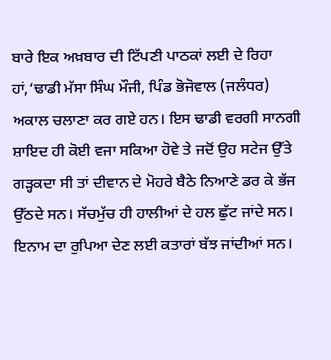ਬਾਰੇ ਇਕ ਅਖ਼ਬਾਰ ਦੀ ਟਿੱਪਣੀ ਪਾਠਕਾਂ ਲਈ ਦੇ ਰਿਹਾ ਹਾਂ,‘ਢਾਡੀ ਮੱਸਾ ਸਿੰਘ ਮੌਜੀ, ਪਿੰਡ ਭੋਜੋਵਾਲ (ਜਲੰਧਰ) ਅਕਾਲ ਚਲਾਣਾ ਕਰ ਗਏ ਹਨ। ਇਸ ਢਾਡੀ ਵਰਗੀ ਸਾਨਗੀ ਸ਼ਾਇਦ ਹੀ ਕੋਈ ਵਜਾ ਸਕਿਆ ਹੋਵੇ ਤੇ ਜਦੋਂ ਉਹ ਸਟੇਜ ਉੱਤੇ ਗੜ੍ਹਕਦਾ ਸੀ ਤਾਂ ਦੀਵਾਨ ਦੇ ਮੋਹਰੇ ਬੈਠੇ ਨਿਆਣੇ ਡਰ ਕੇ ਭੱਜ ਉੱਠਦੇ ਸਨ। ਸੱਚਮੁੱਚ ਹੀ ਹਾਲੀਆਂ ਦੇ ਹਲ ਛੁੱਟ ਜਾਂਦੇ ਸਨ। ਇਨਾਮ ਦਾ ਰੁਪਿਆ ਦੇਣ ਲਈ ਕਤਾਰਾਂ ਬੱਝ ਜਾਂਦੀਆਂ ਸਨ।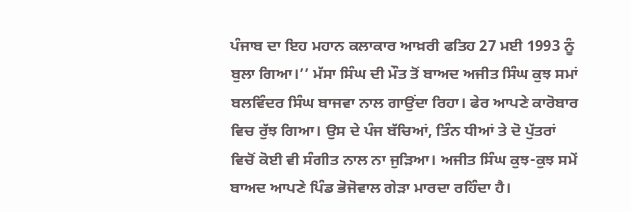ਪੰਜਾਬ ਦਾ ਇਹ ਮਹਾਨ ਕਲਾਕਾਰ ਆਖ਼ਰੀ ਫਤਿਹ 27 ਮਈ 1993 ਨੂੰ ਬੁਲਾ ਗਿਆ।’’ ਮੱਸਾ ਸਿੰਘ ਦੀ ਮੌਤ ਤੋਂ ਬਾਅਦ ਅਜੀਤ ਸਿੰਘ ਕੁਝ ਸਮਾਂ ਬਲਵਿੰਦਰ ਸਿੰਘ ਬਾਜਵਾ ਨਾਲ ਗਾਉਂਦਾ ਰਿਹਾ। ਫੇਰ ਆਪਣੇ ਕਾਰੋਬਾਰ ਵਿਚ ਰੁੱਝ ਗਿਆ। ਉਸ ਦੇ ਪੰਜ ਬੱਚਿਆਂ, ਤਿੰਨ ਧੀਆਂ ਤੇ ਦੋ ਪੁੱਤਰਾਂ ਵਿਚੋਂ ਕੋਈ ਵੀ ਸੰਗੀਤ ਨਾਲ ਨਾ ਜੁੜਿਆ। ਅਜੀਤ ਸਿੰਘ ਕੁਝ-ਕੁਝ ਸਮੇਂ ਬਾਅਦ ਆਪਣੇ ਪਿੰਡ ਭੋਜੋਵਾਲ ਗੇੜਾ ਮਾਰਦਾ ਰਹਿੰਦਾ ਹੈ।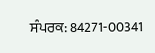ਸੰਪਰਕ: 84271-00341